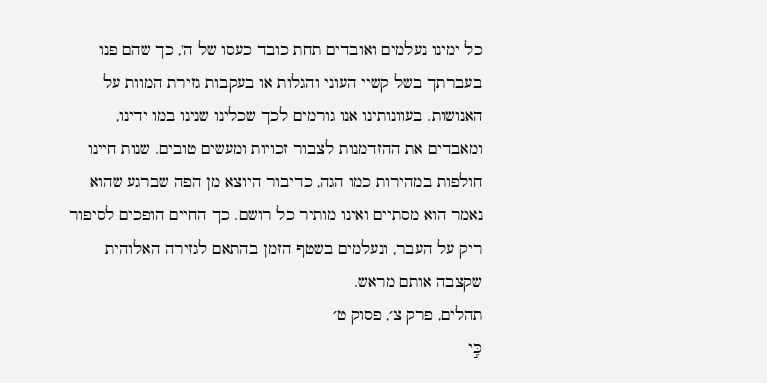כל ימינו נעלמים ואובדים תחת כובד כעסו של ה', כך שהם פנו בעברתך בשל קשיי העוני והגלות או בעקבות גזירת המוות על האנושות. בעוונותינו אנו גורמים לכך שכלינו שנינו במו ידינו, ומאבדים את ההזדמנות לצבור זכויות ומעשים טובים. שנות חיינו חולפות במהירות כמו הגה, כדיבור היוצא מן הפה שברגע שהוא נאמר הוא מסתיים ואינו מותיר כל רושם. כך החיים הופכים לסיפור ריק על העבר, ונעלמים בשטף הזמן בהתאם לגזירה האלוהית שקצבה אותם מראש.
תהלים, פרק צ׳, פסוק ט׳
כִּ֣י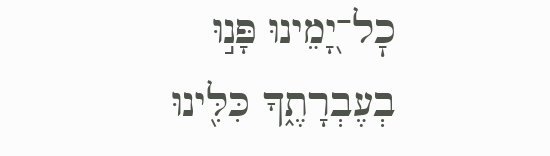כׇל־יָ֭מֵינוּ פָּנ֣וּ בְעֶבְרָתֶ֑ךָ כִּלִּ֖ינוּ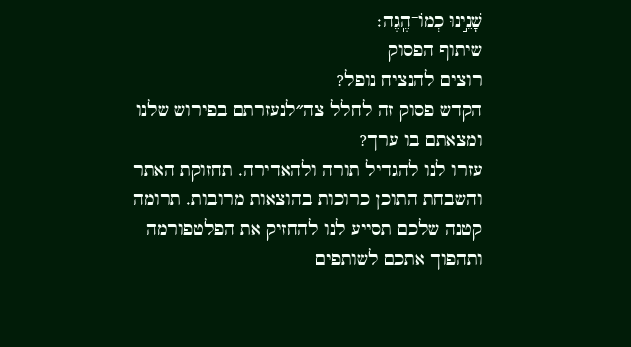שָׁנֵ֣ינוּ כְמוֹ־הֶֽגֶה׃
שיתוף הפסוק
רוצים להנציח נופל?
הקדש פסוק זה לחלל צה״לנעזרתם בפירוש שלנו ומצאתם בו ערך?
עזרו לנו להגדיל תורה ולהאדירה. תחזוקת האתר והשבחת התוכן כרוכות בהוצאות מרובות. תרומה קטנה שלכם תסייע לנו להחזיק את הפלטפורמה ותהפוך אתכם לשותפים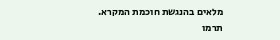מלאים בהנגשת חוכמת המקרא.
תרמו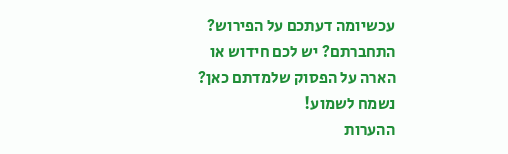עכשיומה דעתכם על הפירוש?
התחברתם? יש לכם חידוש או הארה על הפסוק שלמדתם כאן? נשמח לשמוע!
ההערות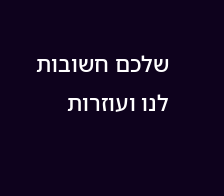שלכם חשובות לנו ועוזרות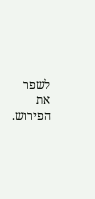לשפר את הפירוש.